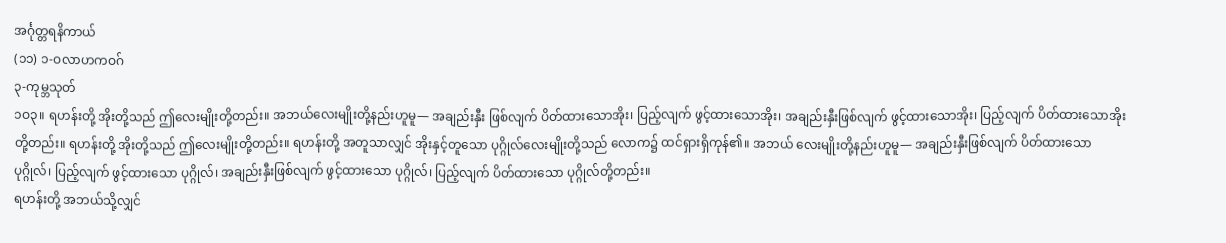အင်္ဂုတ္တရနိကာယ်
(၁၁) ၁-ဝလာဟကဝဂ်
၃-ကုမ္ဘသုတ်
၁ဝ၃။ ရဟန်းတို့ အိုးတို့သည် ဤလေးမျိုးတို့တည်း။ အဘယ်လေးမျိုးတို့နည်းဟူမူ— အချည်းနှီး ဖြစ်လျက် ပိတ်ထားသောအိုး၊ ပြည့်လျက် ဖွင့်ထားသောအိုး၊ အချည်းနှီးဖြစ်လျက် ဖွင့်ထားသောအိုး၊ ပြည့်လျက် ပိတ်ထားသောအိုးတို့တည်း။ ရဟန်းတို့ အိုးတို့သည် ဤလေးမျိုးတို့တည်း။ ရဟန်းတို့ အတူသာလျှင် အိုးနှင့်တူသော ပုဂ္ဂိုလ်လေးမျိုးတို့သည် လောက၌ ထင်ရှားရှိကုန်၏။ အဘယ် လေးမျိုးတို့နည်းဟူမူ— အချည်းနှီးဖြစ်လျက် ပိတ်ထားသော ပုဂ္ဂိုလ်၊ ပြည့်လျက် ဖွင့်ထားသော ပုဂ္ဂိုလ်၊ အချည်းနှီးဖြစ်လျက် ဖွင့်ထားသော ပုဂ္ဂိုလ်၊ ပြည့်လျက် ပိတ်ထားသော ပုဂ္ဂိုလ်တို့တည်း။
ရဟန်းတို့ အဘယ်သို့လျှင်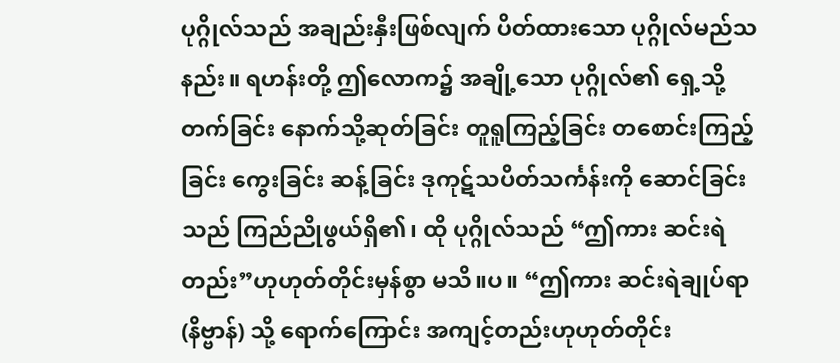ပုဂ္ဂိုလ်သည် အချည်းနှီးဖြစ်လျက် ပိတ်ထားသော ပုဂ္ဂိုလ်မည်သနည်း။ ရဟန်းတို့ ဤလောက၌ အချို့သော ပုဂ္ဂိုလ်၏ ရှေ့သို့တက်ခြင်း နောက်သို့ဆုတ်ခြင်း တူရူကြည့်ခြင်း တစောင်းကြည့်ခြင်း ကွေးခြင်း ဆန့်ခြင်း ဒုကုဋ်သပိတ်သင်္ကန်းကို ဆောင်ခြင်းသည် ကြည်ညိုဖွယ်ရှိ၏၊ ထို ပုဂ္ဂိုလ်သည် “ဤကား ဆင်းရဲတည်း”ဟုဟုတ်တိုင်းမှန်စွာ မသိ။ပ။ “ဤကား ဆင်းရဲချုပ်ရာ (နိဗ္ဗာန်) သို့ ရောက်ကြောင်း အကျင့်တည်းဟုဟုတ်တိုင်း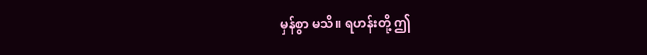မှန်စွာ မသိ။ ရဟန်းတို့ ဤ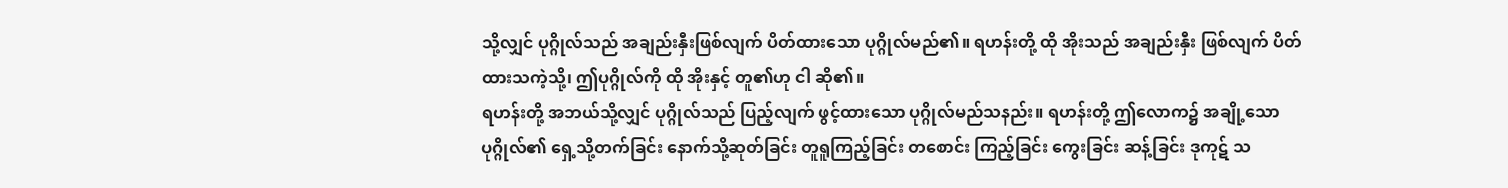သို့လျှင် ပုဂ္ဂိုလ်သည် အချည်းနှီးဖြစ်လျက် ပိတ်ထားသော ပုဂ္ဂိုလ်မည်၏။ ရဟန်းတို့ ထို အိုးသည် အချည်းနှီး ဖြစ်လျက် ပိတ်ထားသကဲ့သို့၊ ဤပုဂ္ဂိုလ်ကို ထို အိုးနှင့် တူ၏ဟု ငါ ဆို၏။
ရဟန်းတို့ အဘယ်သို့လျှင် ပုဂ္ဂိုလ်သည် ပြည့်လျက် ဖွင့်ထားသော ပုဂ္ဂိုလ်မည်သနည်း။ ရဟန်းတို့ ဤလောက၌ အချို့သော ပုဂ္ဂိုလ်၏ ရှေ့သို့တက်ခြင်း နောက်သို့ဆုတ်ခြင်း တူရူကြည့်ခြင်း တစောင်း ကြည့်ခြင်း ကွေးခြင်း ဆန့်ခြင်း ဒုကုဋ် သ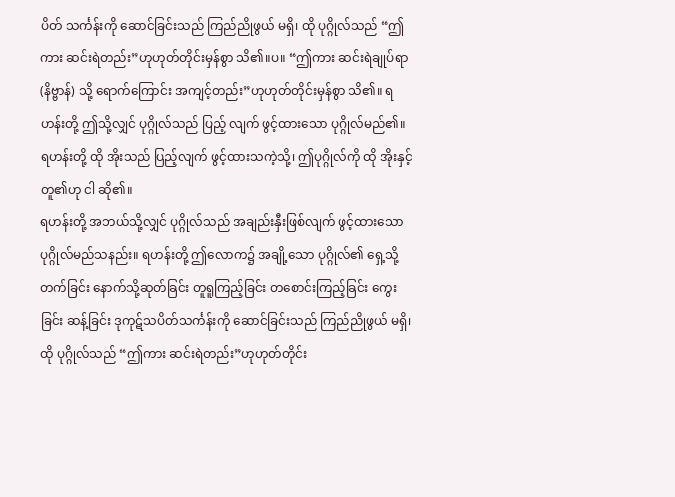ပိတ် သင်္ကန်းကို ဆောင်ခြင်းသည် ကြည်ညိုဖွယ် မရှိ၊ ထို ပုဂ္ဂိုလ်သည် “ဤကား ဆင်းရဲတည်း”ဟုဟုတ်တိုင်းမှန်စွာ သိ၏။ပ။ “ဤကား ဆင်းရဲချုပ်ရာ (နိဗ္ဗာန်) သို့ ရောက်ကြောင်း အကျင့်တည်း”ဟုဟုတ်တိုင်းမှန်စွာ သိ၏။ ရဟန်းတို့ ဤသို့လျှင် ပုဂ္ဂိုလ်သည် ပြည့် လျက် ဖွင့်ထားသော ပုဂ္ဂိုလ်မည်၏။ ရဟန်းတို့ ထို အိုးသည် ပြည့်လျက် ဖွင့်ထားသကဲ့သို့၊ ဤပုဂ္ဂိုလ်ကို ထို အိုးနှင့်တူ၏ဟု ငါ ဆို၏။
ရဟန်းတို့ အဘယ်သို့လျှင် ပုဂ္ဂိုလ်သည် အချည်းနှီးဖြစ်လျက် ဖွင့်ထားသောပုဂ္ဂိုလ်မည်သနည်း။ ရဟန်းတို့ ဤလောက၌ အချို့သော ပုဂ္ဂိုလ်၏ ရှေ့သို့တက်ခြင်း နောက်သို့ဆုတ်ခြင်း တူရူကြည့်ခြင်း တစောင်းကြည့်ခြင်း ကွေးခြင်း ဆန့်ခြင်း ဒုကုဋ်သပိတ်သင်္ကန်းကို ဆောင်ခြင်းသည် ကြည်ညိုဖွယ် မရှိ၊ ထို ပုဂ္ဂိုလ်သည် “ဤကား ဆင်းရဲတည်း”ဟုဟုတ်တိုင်း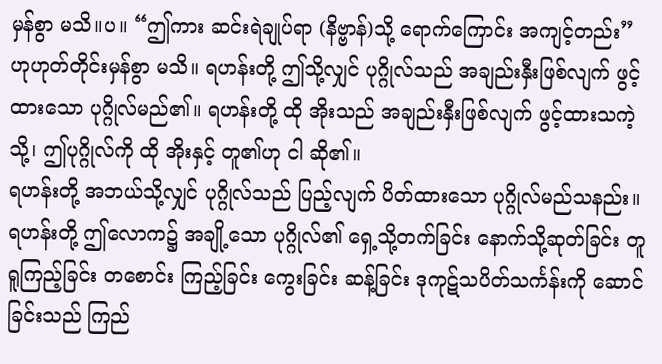မှန်စွာ မသိ။ပ။ “ဤကား ဆင်းရဲချုပ်ရာ (နိဗ္ဗာန်)သို့ ရောက်ကြောင်း အကျင့်တည်း”ဟုဟုတ်တိုင်းမှန်စွာ မသိ။ ရဟန်းတို့ ဤသို့လျှင် ပုဂ္ဂိုလ်သည် အချည်းနှီးဖြစ်လျက် ဖွင့်ထားသော ပုဂ္ဂိုလ်မည်၏။ ရဟန်းတို့ ထို အိုးသည် အချည်းနှီးဖြစ်လျက် ဖွင့်ထားသကဲ့သို့၊ ဤပုဂ္ဂိုလ်ကို ထို အိုးနှင့် တူ၏ဟု ငါ ဆို၏။
ရဟန်းတို့ အဘယ်သို့လျှင် ပုဂ္ဂိုလ်သည် ပြည့်လျက် ပိတ်ထားသော ပုဂ္ဂိုလ်မည်သနည်း။ ရဟန်းတို့ ဤလောက၌ အချို့သော ပုဂ္ဂိုလ်၏ ရှေ့သို့တက်ခြင်း နောက်သို့ဆုတ်ခြင်း တူရူကြည့်ခြင်း တစောင်း ကြည့်ခြင်း ကွေးခြင်း ဆန့်ခြင်း ဒုကုဋ်သပိတ်သင်္ကန်းကို ဆောင်ခြင်းသည် ကြည်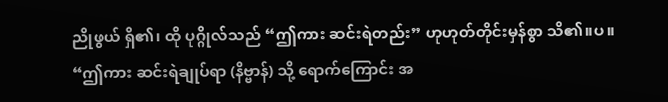ညိုဖွယ် ရှိ၏၊ ထို ပုဂ္ဂိုလ်သည် “ဤကား ဆင်းရဲတည်း” ဟုဟုတ်တိုင်းမှန်စွာ သိ၏။ပ။ “ဤကား ဆင်းရဲချုပ်ရာ (နိဗ္ဗာန်) သို့ ရောက်ကြောင်း အ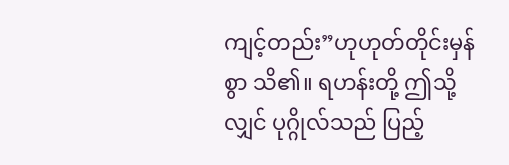ကျင့်တည်း”ဟုဟုတ်တိုင်းမှန်စွာ သိ၏။ ရဟန်းတို့ ဤသို့လျှင် ပုဂ္ဂိုလ်သည် ပြည့်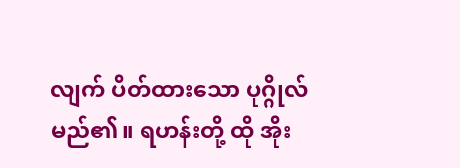လျက် ပိတ်ထားသော ပုဂ္ဂိုလ်မည်၏။ ရဟန်းတို့ ထို အိုး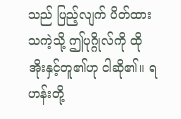သည် ပြည့်လျက် ပိတ်ထားသကဲ့သို့ ဤပုဂ္ဂိုလ်ကို ထို အိုးနှင့်တူ၏ဟု ငါဆို၏။ ရဟန်းတို့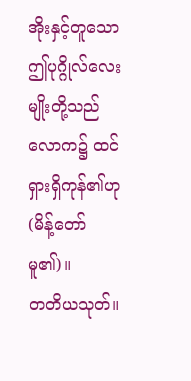အိုးနှင့်တူသော ဤပုဂ္ဂိုလ်လေးမျိုးတို့သည် လောက၌ ထင်ရှားရှိကုန်၏ဟု (မိန့်တော်မူ၏)။
တတိယသုတ်။